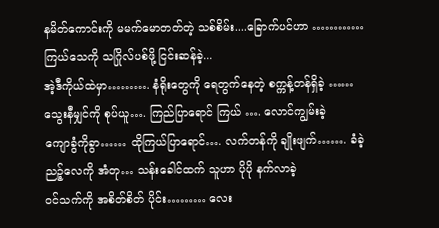နမိတ်ကောင်းကို မမက်မောတတ်တဲ့ သစ်စိမ်း....ခြောက်ပင်ဟာ …………
ကြယ်သေကို သဂြိုလ်ပစ်ဖို့ ငြင်းဆန်ခဲ့...
အဲ့ဒီကိုယ်ထဲမှာ………. နံရိုးတွေကို ရေတွက်နေတဲ့ စက္ကန့်တန်ရှိခဲ့ ……
သွေးနီမျှင်ကို စုပ်ယူ…. ကြည်ပြာရောင် ကြယ် …. လောင်ကျွမ်းခဲ့
ကျောခွံကိုခွာ…… ထိုကြယ်ပြာရောင်…. လက်တန်ကို ချိုးဖျက်……. ခံခဲ့
ညဉ့်လေကို အံတု… သန်းခေါင်ထက် သူဟာ ပိုပို နက်လာခဲ့
ဝင်သက်ကို အစိတ်စိတ် ပိုင်း……… လေး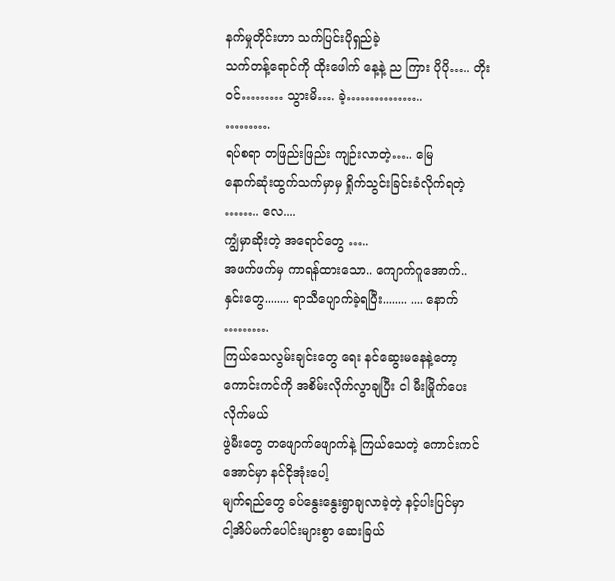နက်မှုတိုင်းဟာ သက်ပြင်းပိုရှည်ခဲ့
သက်တန့်ရောင်ကို ထိုးဖေါက် နေ့နဲ့ ည ကြား ပိုပို….. တိုးဝင်……… သွားမိ…. ခဲ့……………..
……….
ရပ်စရာ တဖြည်းဖြည်း ကျဉ်းလာတဲ့….. မြေ
နောက်ဆုံးထွက်သက်မှာမှ ရှိုက်သွင်းခြင်းခံလိုက်ရတဲ့ …….. လေ....
ကျွံမှာဆိုးတဲ့ အရောင်တွေ …..
အဖက်ဖက်မှ ကာရန်ထားသော.. ကျောက်ဂူအောက်..
နှင်းတွေ........ ရာသီပျောက်ခဲ့ရပြီး........ .... နောက်
……….
ကြယ်သေလွမ်းချင်းတွေ ရေး နင်ဆွေးမနေနဲ့တော့
ကောင်းကင်ကို အစိမ်းလိုက်လွာချပြီး ငါ မီးမြိုက်ပေးလိုက်မယ်
ဖွဲမီးတွေ တဖျောက်ဖျောက်နဲ့ ကြယ်သေတဲ့ ကောင်းကင်အောင်မှာ နင်ငိုအုံးပေါ့
မျက်ရည်တွေ ခပ်နွေးနွေးရွာချလာခဲ့တဲ့ နင့်ပါးပြင်မှာ
ငါ့အိပ်မက်ပေါင်းများစွာ ဆေးခြယ်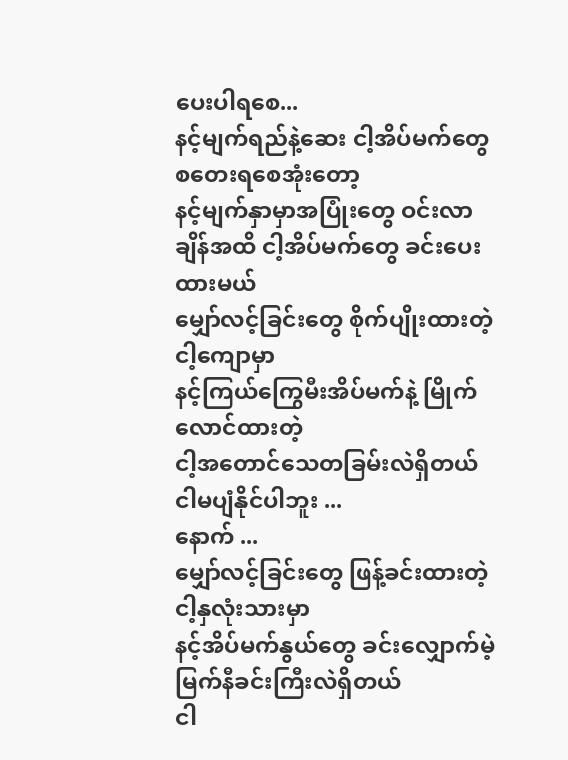ပေးပါရစေ...
နင့်မျက်ရည်နဲ့ဆေး ငါ့အိပ်မက်တွေ စတေးရစေအုံးတော့
နင့်မျက်နှာမှာအပြုံးတွေ ဝင်းလာချိန်အထိ ငါ့အိပ်မက်တွေ ခင်းပေးထားမယ်
မျှော်လင့်ခြင်းတွေ စိုက်ပျိုးထားတဲ့ ငါ့ကျောမှာ
နင့်ကြယ်ကြွေမီးအိပ်မက်နဲ့ မြိုက်လောင်ထားတဲ့
ငါ့အတောင်သေတခြမ်းလဲရှိတယ်
ငါမပျံနိုင်ပါဘူး ...
နောက် ...
မျှော်လင့်ခြင်းတွေ ဖြန့်ခင်းထားတဲ့ ငါ့နှလုံးသားမှာ
နင့်အိပ်မက်နွယ်တွေ ခင်းလျှောက်မဲ့ မြက်နီခင်းကြီးလဲရှိတယ်
ငါ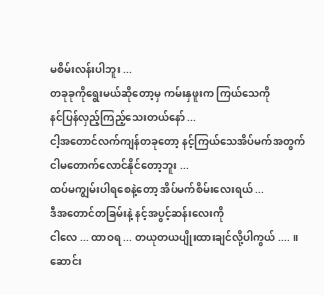မစိမ်းလန်းပါဘူး ...
တခုခုကိုရွေးမယ်ဆိုတော့မှ ကမ်းနှဖူးက ကြယ်သေကို
နင်ပြန်လှည့်ကြည့်သေးတယ်နော် ...
ငါ့အတောင်လက်ကျန်တခုတော့ နင့်ကြယ်သေအိပ်မက်အတွက်
ငါမတောက်လောင်နိုင်တော့ဘူး ...
ထပ်မကျွမ်းပါရစေနဲ့တော့ အိပ်မက်စိမ်းလေးရယ် ...
ဒီအတောင်တခြမ်းနဲ့ နင့်အပွင့်ဆန်းလေးကို
ငါလေ ... ထာဝရ ... တယုတယပျိုးထားချင်လို့ပါကွယ် .... ။
ဆောင်း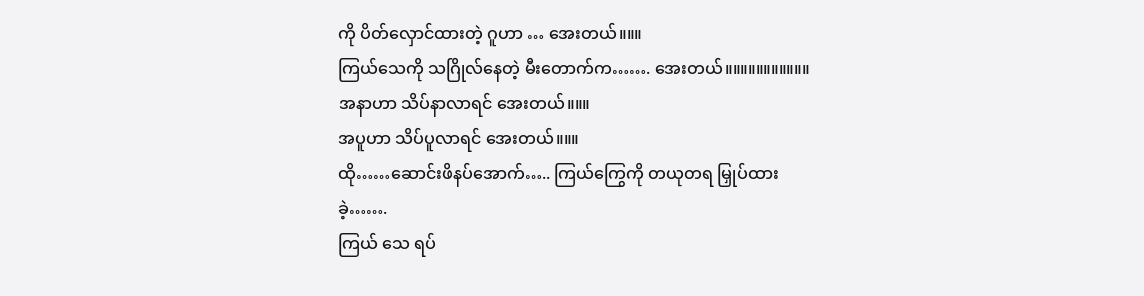ကို ပိတ်လှောင်ထားတဲ့ ဂူဟာ … အေးတယ်။။။
ကြယ်သေကို သဂြိုလ်နေတဲ့ မီးတောက်က……. အေးတယ်။။။။။။။။။။။
အနာဟာ သိပ်နာလာရင် အေးတယ်။။။
အပူဟာ သိပ်ပူလာရင် အေးတယ်။။။
ထို……ဆောင်းဖိနပ်အောက်….. ကြယ်ကြွေကို တယုတရ မြှုပ်ထားခဲ့…….
ကြယ် သေ ရပ်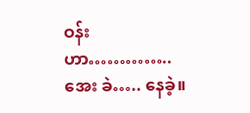ဝန်းဟာ………….. အေး ခဲ….. နေခဲ့။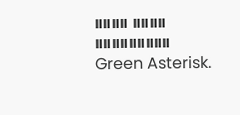။။။။ ။။။။ ။။။။။။။။။
Green Asterisk.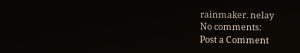rainmaker. nelay
No comments:
Post a Comment